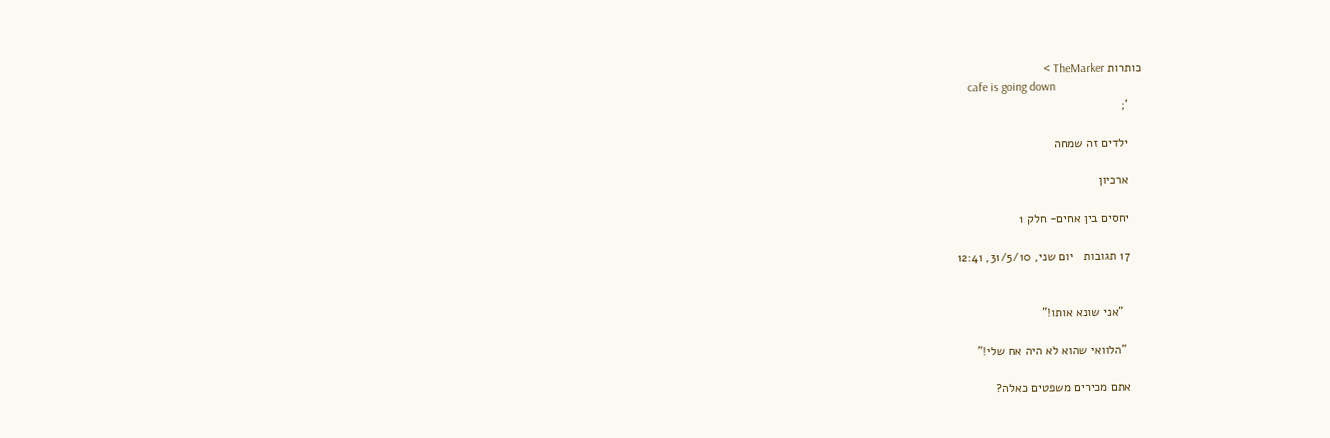כותרות TheMarker >
    cafe is going down
    ';

    ילדים זה שמחה

    ארכיון

    יחסים בין אחים- חלק 1

    17 תגובות   יום שני, 31/5/10, 12:41


      "אני שונא אותו!"

     "הלוואי שהוא לא היה אח שלי!"

    אתם מכירים משפטים כאלה?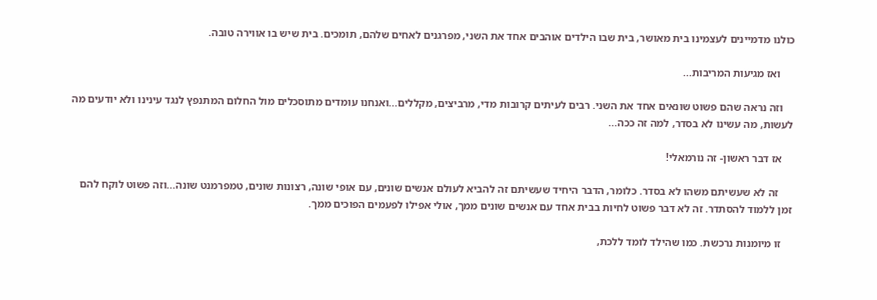כולנו מדמיינים לעצמינו בית מאושר, בית שבו הילדים אוהבים אחד את השני, מפרגנים לאחים שלהם, תומכים. בית שיש בו אווירה טובה.

     ואז מגיעות המריבות...

    וזה נראה שהם פשוט שונאים אחד את השני. רבים לעיתים קרובות מדי, מרביצים, מקללים...ואנחנו עומדים מתוסכלים מול החלום המתנפץ לנגד עינינו ולא יודעים מה לעשות, מה עשינו לא בסדר, למה זה ככה...

    אז דבר ראשון- זה נורמאלי!

     זה לא שעשיתם משהו לא בסדר. כלומר, הדבר היחיד שעשיתם זה להביא לעולם אנשים שונים, עם אופי שונה, רצונות שונים, טמפרמנט שונה...וזה פשוט לוקח להם זמן ללמוד להסתדר. זה לא דבר פשוט לחיות בבית אחד עם אנשים שונים ממך, אולי אפילו לפעמים הפוכים ממך.

    זו מיומנות נרכשת. כמו שהילד לומד ללכת,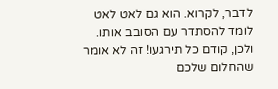לדבר, לקרוא. הוא גם לאט לאט לומד להסתדר עם הסובב אותו. ולכן, קודם כל תירגעו! זה לא אומר שהחלום שלכם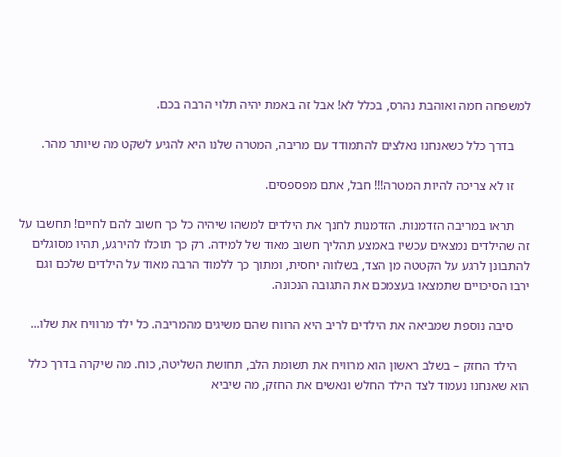למשפחה חמה ואוהבת נהרס, בכלל לא! אבל זה באמת יהיה תלוי הרבה בכם.

     בדרך כלל כשאנחנו נאלצים להתמודד עם מריבה, המטרה שלנו היא להגיע לשקט מה שיותר מהר.

     זו לא צריכה להיות המטרה!!! חבל, אתם מפספסים.

     תראו במריבה הזדמנות. הזדמנות לחנך את הילדים למשהו שיהיה כל כך חשוב להם לחיים! תחשבו על זה שהילדים נמצאים עכשיו באמצע תהליך חשוב מאוד של למידה. רק כך תוכלו להירגע, תהיו מסוגלים להתבונן לרגע על הקטטה מן הצד, בשלווה יחסית, ומתוך כך ללמוד הרבה מאוד על הילדים שלכם וגם ירבו הסיכויים שתמצאו בעצמכם את התגובה הנכונה.

     סיבה נוספת שמביאה את הילדים לריב היא הרווח שהם משיגים מהמריבה. כל ילד מרוויח את שלו...

    הילד החזק – בשלב ראשון הוא מרוויח את תשומת הלב, תחושת השליטה, כוח. מה שיקרה בדרך כלל הוא שאנחנו נעמוד לצד הילד החלש ונאשים את החזק, מה שיביא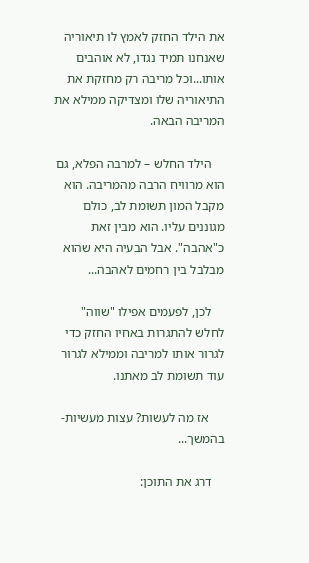את הילד החזק לאמץ לו תיאוריה שאנחנו תמיד נגדו, לא אוהבים אותו...וכל מריבה רק מחזקת את התיאוריה שלו ומצדיקה ממילא את המריבה הבאה.

    הילד החלש – למרבה הפלא, גם הוא מרוויח הרבה מהמריבה. הוא מקבל המון תשומת לב, כולם מגוננים עליו. הוא מבין זאת כ"אהבה". אבל הבעיה היא שהוא מבלבל בין רחמים לאהבה...

    לכן, לפעמים אפילו "שווה" לחלש להתגרות באחיו החזק כדי לגרור אותו למריבה וממילא לגרור עוד תשומת לב מאתנו.

     אז מה לעשות? עצות מעשיות- בהמשך...

    דרג את התוכן: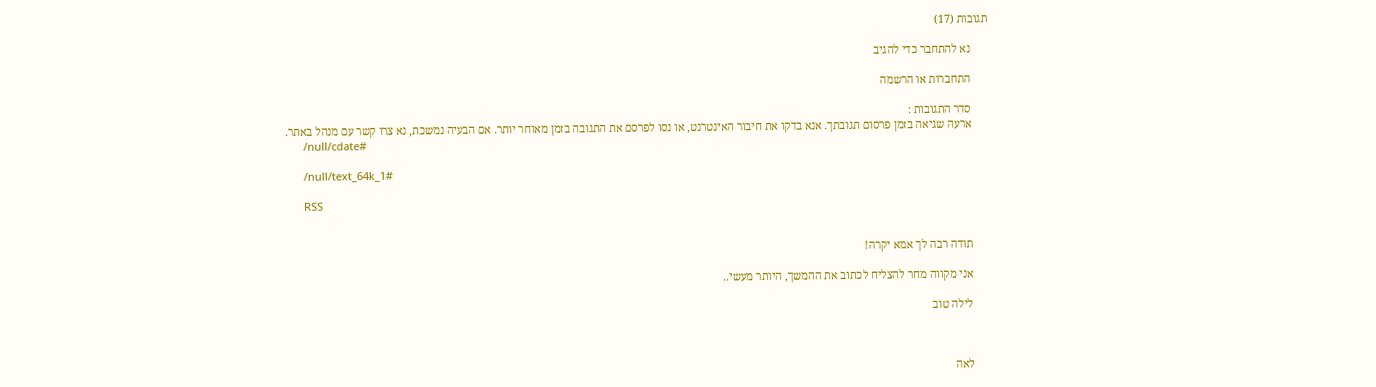תגובות (17)

      נא להתחבר כדי להגיב

      התחברות או הרשמה

      סדר התגובות :
      ארעה שגיאה בזמן פרסום תגובתך. אנא בדקו את חיבור האינטרנט, או נסו לפרסם את התגובה בזמן מאוחר יותר. אם הבעיה נמשכת, נא צרו קשר עם מנהל באתר.
      /null/cdate#

      /null/text_64k_1#

      RSS


      תודה רבה לך אמא יקרה!

      אני מקווה מחר להצליח לכתוב את ההמשך, היותר מעשי..

      לילה טוב



      לאה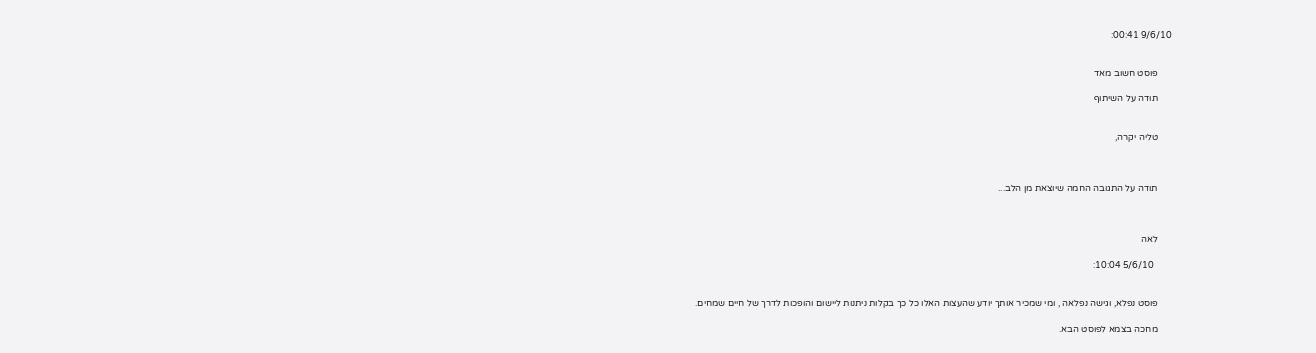9/6/10 00:41:


      פוסט חשוב מאד

      תודה על השיתוף


      טליה יקרה,



      תודה על התגובה החמה שיוצאת מן הלב...



      לאה

        5/6/10 10:04:


      פוסט נפלא, וגישה נפלאה , ומי שמכיר אותך יודע שהעצות האלו כל כך בקלות ניתנות ליישום והופכות לדרך של חיים שמחים.

      מחכה בצמא לפוסט הבא.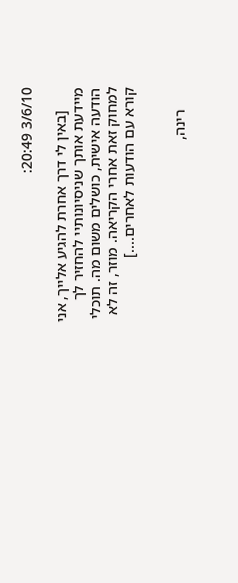3/6/10 20:49:

      [באין לי דרך אחרת להגיע אלייך, אני מיידעת אותך שניסיונותיי להחזיר לך הודעה אישית, כושלים משום מה. תוכלי למחוק זאת אחרי הקריאה. מוזר, זה לא קורא עם הודעות לאחרים....]


      רינה,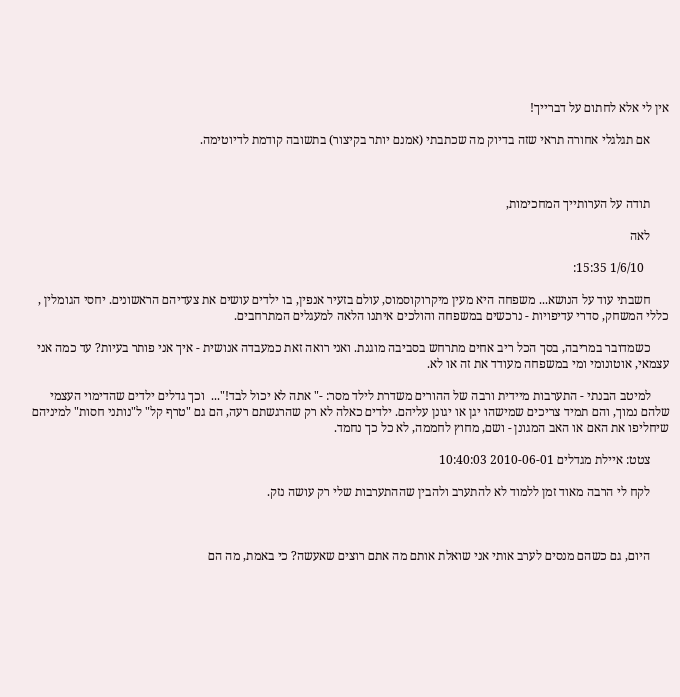אין לי אלא לחתום על דברייך!

      אם תגלגלי אחורה תראי שזה בדיוק מה שכתבתי (אמנם יותר בקיצור) בתשובה קודמת לדיוטימה.



      תודה על הערותייך המחכימות,

      לאה

        1/6/10 15:35:

      חשבתי עוד על הנושא... משפחה היא מעין מיקרוקוסמוס, עולם בזעיר אנפין, בו ילדים עושים את צעדיהם הראשונים. יחסי הגומלין , כללי המשחק, סדרי עדיפויות - נרכשים במשפחה והולכים איתנו הלאה למעגלים המתרחבים.

      כשמדובר במריבה, בסך הכל ריב אחים מתרחש בסביבה מוגנת. ואני רואה זאת כמעבדה אנושית - איך אני פותר בעיות? עד כמה אני עצמאי, אוטונומי ומי במשפחה מעודד את זה או לא.

      למיטב הבנתי - התערבות מיידית ורבה של ההורים משדרת לילד מסר: -" אתה לא יכול לבד!"...  וכך גדלים ילדים שהדימוי העצמי שלהם נמוך, והם תמיד צריכים שמישהו יגן או יגונן עליהם. ילדים כאלה לא רק שהרגשתם רעה, הם גם "טרף קל" ל"נותני חסות" למיניהם שיחליפו את האם או האב המגונן - ושם, מחוץ לחממה, לא כל כך נחמד.

      צטט: איילת מגדלים 2010-06-01 10:40:03

      לקח לי הרבה מאוד זמן ללמוד לא להתערב ולהבין שההתערבות שלי רק עושה נזק.



      היום, גם כשהם מנסים לערב אותי אני שואלת אותם מה אתם רוצים שאעשה? כי באמת, מה הם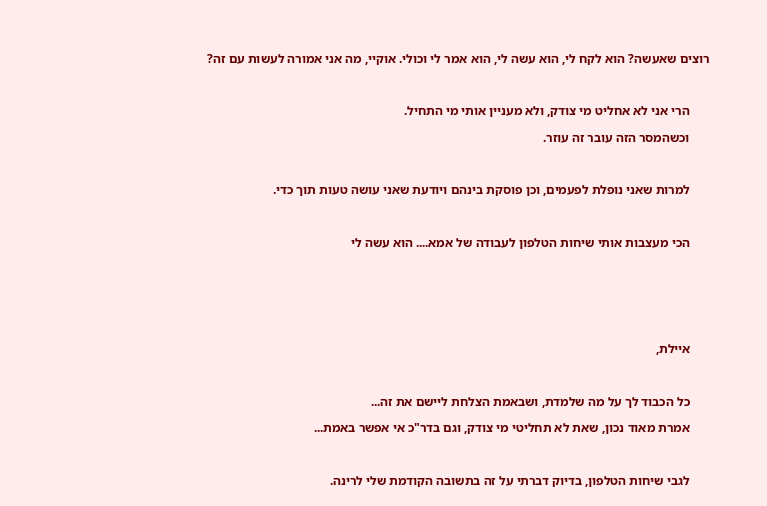רוצים שאעשה? הוא לקח לי, הוא עשה לי, הוא אמר לי וכולי. אוקיי, מה אני אמורה לעשות עם זה?



      הרי אני לא אחליט מי צודק, ולא מעניין אותי מי התחיל.

      וכשהמסר הזה עובר זה עוזר.



      למרות שאני נופלת לפעמים, וכן פוסקת בינהם ויודעת שאני עושה טעות תוך כדי.



      הכי מעצבות אותי שיחות הטלפון לעבודה של אמא.... הוא עשה לי







      איילת,



      כל הכבוד לך על מה שלמדת, ושבאמת הצלחת ליישם את זה...

      אמרת מאוד נכון, שאת לא תחליטי מי צודק, וגם בדר"כ אי אפשר באמת...



      לגבי שיחות הטלפון, בדיוק דברתי על זה בתשובה הקודמת שלי לרינה.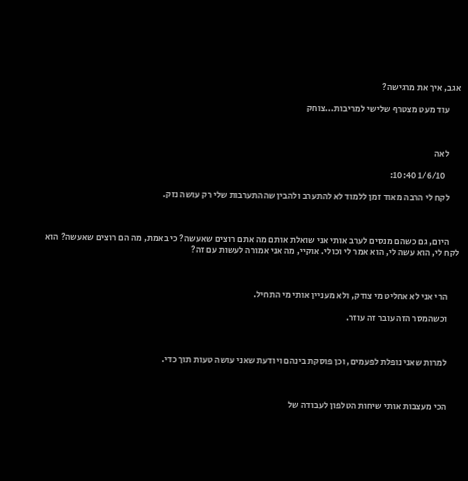אגב, איך את מרגישה?

      עוד מעט מצטרף שלישי למריבות...צוחק



      לאה

        1/6/10 10:40:

      לקח לי הרבה מאוד זמן ללמוד לא להתערב ולהבין שההתערבות שלי רק עושה נזק.



      היום, גם כשהם מנסים לערב אותי אני שואלת אותם מה אתם רוצים שאעשה? כי באמת, מה הם רוצים שאעשה? הוא לקח לי, הוא עשה לי, הוא אמר לי וכולי. אוקיי, מה אני אמורה לעשות עם זה?



      הרי אני לא אחליט מי צודק, ולא מעניין אותי מי התחיל.

      וכשהמסר הזה עובר זה עוזר.



      למרות שאני נופלת לפעמים, וכן פוסקת בינהם ויודעת שאני עושה טעות תוך כדי.



      הכי מעצבות אותי שיחות הטלפון לעבודה של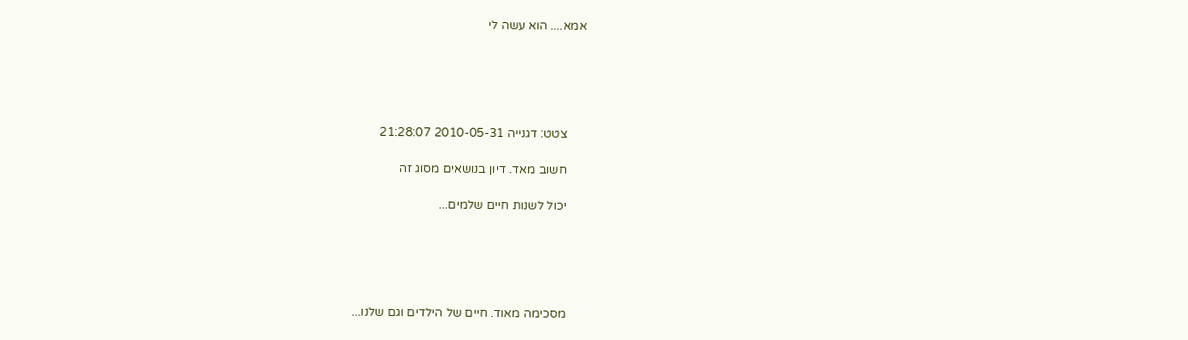אמא.... הוא עשה לי





      צטט: דגנייה 2010-05-31 21:28:07

      חשוב מאד. דיון בנושאים מסוג זה

      יכול לשנות חיים שלמים...





      מסכימה מאוד. חיים של הילדים וגם שלנו...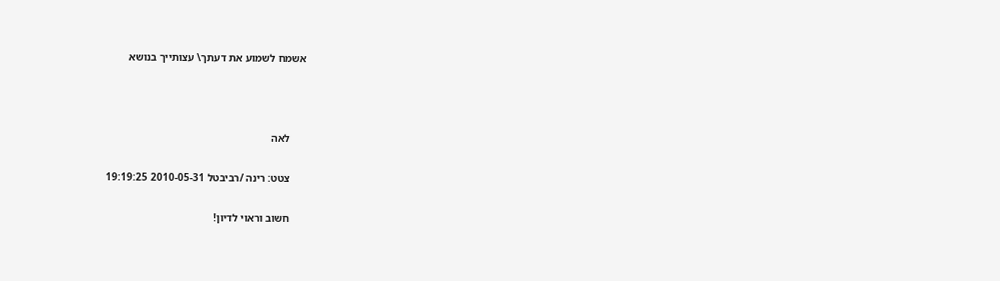אשמח לשמוע את דעתך\ עצותייך בנושא



      לאה

      צטט: רינה /רביבטל 2010-05-31 19:19:25

      חשוב וראוי לדיון!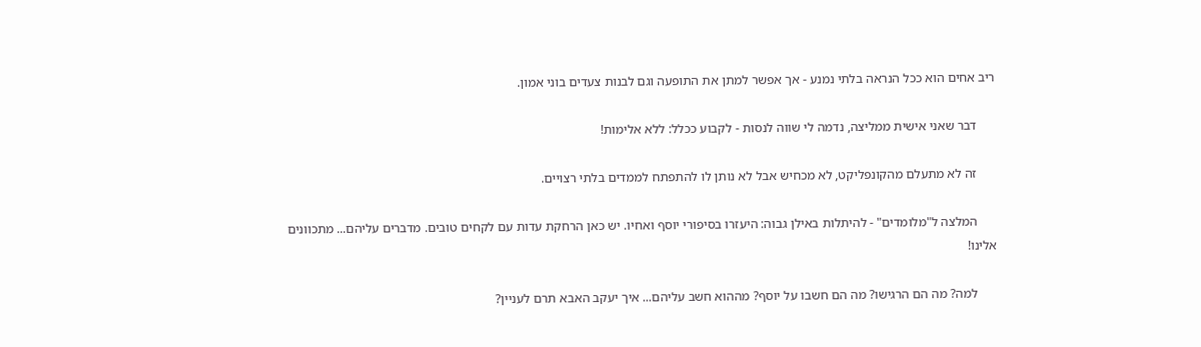ריב אחים הוא ככל הנראה בלתי נמנע - אך אפשר למתן את התופעה וגם לבנות צעדים בוני אמון.

      דבר שאני אישית ממליצה, נדמה לי שווה לנסות - לקבוע ככלל: ללא אלימות!

      זה לא מתעלם מהקונפליקט, לא מכחיש אבל לא נותן לו להתפתח לממדים בלתי רצויים.

      המלצה ל"מלומדים" - להיתלות באילן גבוה: היעזרו בסיפורי יוסף ואחיו. יש כאן הרחקת עדות עם לקחים טובים. מדברים עליהם... מתכוונים אלינו!

      למה? מה הם הרגישו? מה הם חשבו על יוסף? מההוא חשב עליהם... איך יעקב האבא תרם לעניין?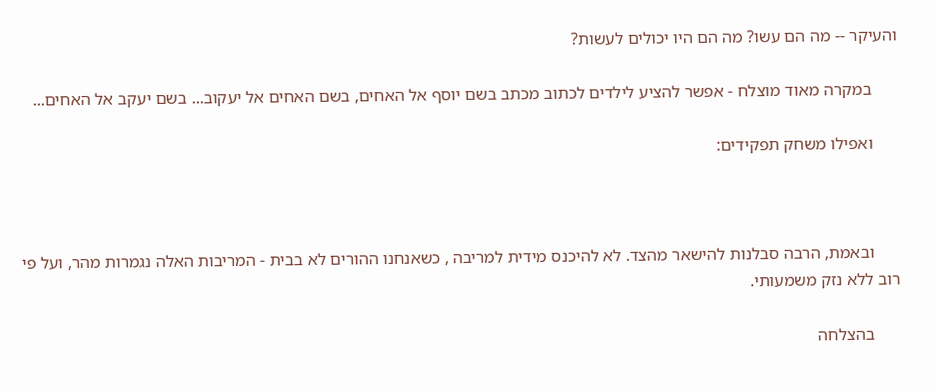והעיקר -- מה הם עשו? מה הם היו יכולים לעשות?

      במקרה מאוד מוצלח - אפשר להציע לילדים לכתוב מכתב בשם יוסף אל האחים, בשם האחים אל יעקוב... בשם יעקב אל האחים...

      ואפילו משחק תפקידים:



      ובאמת, הרבה סבלנות להישאר מהצד. לא להיכנס מידית למריבה , כשאנחנו ההורים לא בבית - המריבות האלה נגמרות מהר, ועל פי רוב ללא נזק משמעותי.

      בהצלחה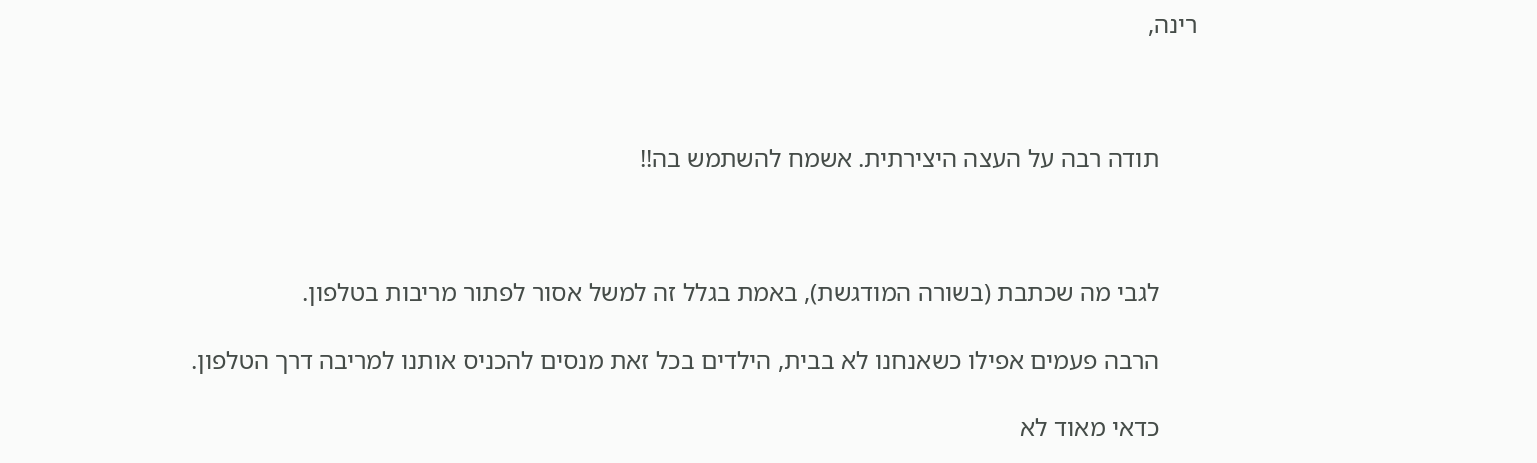רינה,



      תודה רבה על העצה היצירתית. אשמח להשתמש בה!!



      לגבי מה שכתבת (בשורה המודגשת), באמת בגלל זה למשל אסור לפתור מריבות בטלפון.

      הרבה פעמים אפילו כשאנחנו לא בבית, הילדים בכל זאת מנסים להכניס אותנו למריבה דרך הטלפון.

      כדאי מאוד לא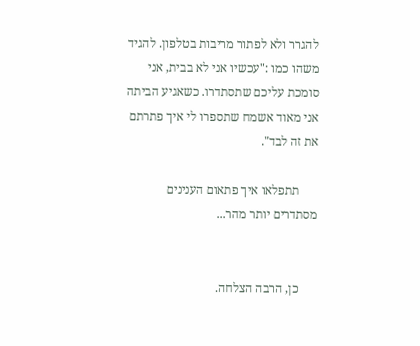להגרר ולא לפתור מריבות בטלפון. להגיד משהו כמו :"עכשיו אני לא בבית, אני סומכת עליכם שתסתדרו. כשאגיע הביתה אני מאוד אשמח שתספרו לי איך פתרתם את זה לבד".

      תתפלאו איך פתאום הענינים מסתדרים יותר מהר...


      כן, הרבה הצלחה.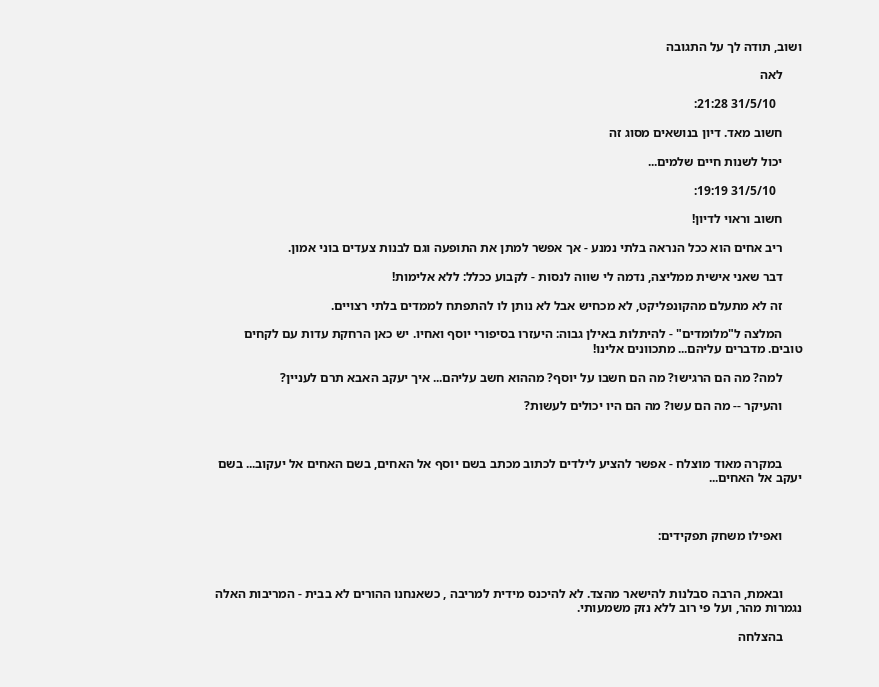ושוב, תודה לך על התגובה

      לאה

        31/5/10 21:28:

      חשוב מאד. דיון בנושאים מסוג זה

      יכול לשנות חיים שלמים...

        31/5/10 19:19:

      חשוב וראוי לדיון!

      ריב אחים הוא ככל הנראה בלתי נמנע - אך אפשר למתן את התופעה וגם לבנות צעדים בוני אמון.

      דבר שאני אישית ממליצה, נדמה לי שווה לנסות - לקבוע ככלל: ללא אלימות!

      זה לא מתעלם מהקונפליקט, לא מכחיש אבל לא נותן לו להתפתח לממדים בלתי רצויים.

      המלצה ל"מלומדים" - להיתלות באילן גבוה: היעזרו בסיפורי יוסף ואחיו. יש כאן הרחקת עדות עם לקחים טובים. מדברים עליהם... מתכוונים אלינו!

      למה? מה הם הרגישו? מה הם חשבו על יוסף? מההוא חשב עליהם... איך יעקב האבא תרם לעניין?

      והעיקר -- מה הם עשו? מה הם היו יכולים לעשות?



      במקרה מאוד מוצלח - אפשר להציע לילדים לכתוב מכתב בשם יוסף אל האחים, בשם האחים אל יעקוב... בשם יעקב אל האחים...



      ואפילו משחק תפקידים:



      ובאמת, הרבה סבלנות להישאר מהצד. לא להיכנס מידית למריבה , כשאנחנו ההורים לא בבית - המריבות האלה נגמרות מהר, ועל פי רוב ללא נזק משמעותי.

      בהצלחה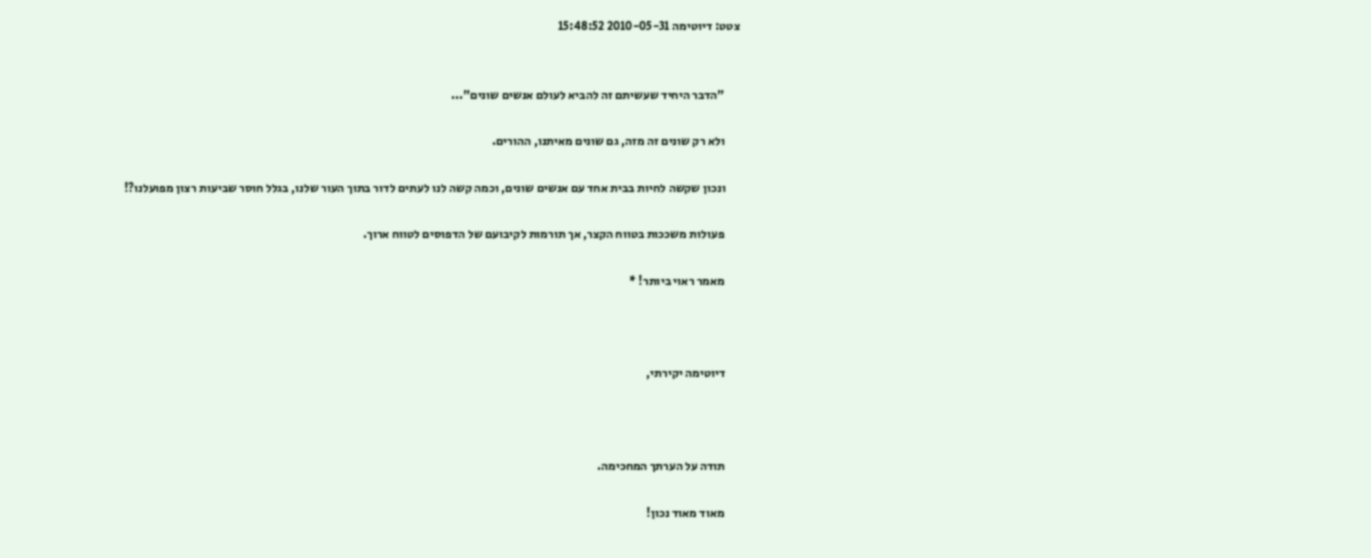צטט: דיוטימה 2010-05-31 15:48:52


      "הדבר היחיד שעשיתם זה להביא לעולם אנשים שונים"...

      ולא רק שונים זה מזה, גם שונים מאיתנו, ההורים.

      ונכון שקשה לחיות בבית אחד עם אנשים שונים, וכמה קשה לנו לעתים לדור בתוך העור שלנו, בגלל חוסר שביעות רצון מפועלנו?!

      פעולות משככות בטווח הקצר, אך תורמות לקיבועם של הדפוסים לטווח ארוך.

      מאמר ראוי ביותר! *



      דיוטימה יקירתי,



      תודה על הערתך המחכימה.

      מאוד מאוד נכון!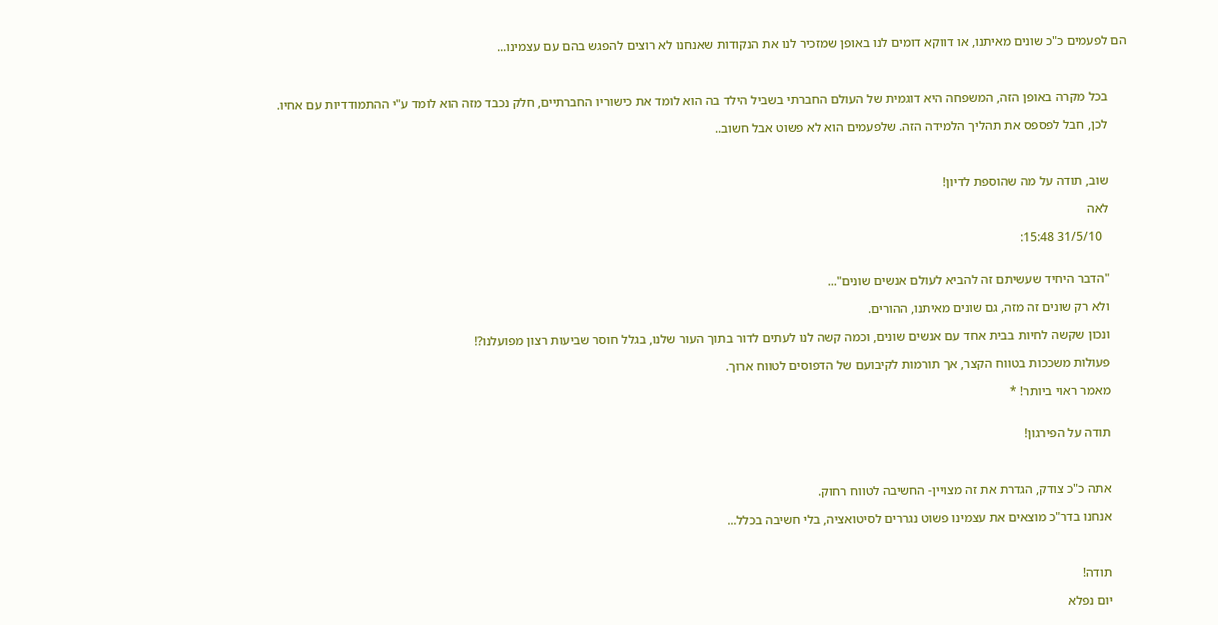הם לפעמים כ"כ שונים מאיתנו, או דווקא דומים לנו באופן שמזכיר לנו את הנקודות שאנחנו לא רוצים להפגש בהם עם עצמינו...



      בכל מקרה באופן הזה, המשפחה היא דוגמית של העולם החברתי בשביל הילד בה הוא לומד את כישוריו החברתיים, חלק נכבד מזה הוא לומד ע"י ההתמודדיות עם אחיו.

      לכן, חבל לפספס את תהליך הלמידה הזה. שלפעמים הוא לא פשוט אבל חשוב..



      שוב, תודה על מה שהוספת לדיון!

      לאה

        31/5/10 15:48:


      "הדבר היחיד שעשיתם זה להביא לעולם אנשים שונים"...

      ולא רק שונים זה מזה, גם שונים מאיתנו, ההורים.

      ונכון שקשה לחיות בבית אחד עם אנשים שונים, וכמה קשה לנו לעתים לדור בתוך העור שלנו, בגלל חוסר שביעות רצון מפועלנו?!

      פעולות משככות בטווח הקצר, אך תורמות לקיבועם של הדפוסים לטווח ארוך.

      מאמר ראוי ביותר! *


      תודה על הפירגון!



      אתה כ"כ צודק, הגדרת את זה מצויין- החשיבה לטווח רחוק.

      אנחנו בדר"כ מוצאים את עצמינו פשוט נגררים לסיטואציה, בלי חשיבה בכלל...



      תודה!

      יום נפלא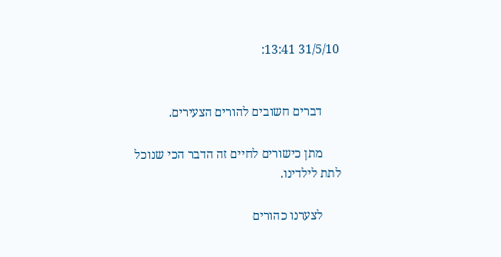31/5/10 13:41:


      דברים חשובים להורים הצעירים.

      מתן כישורים לחיים זה הדבר הכי שנוכל לתת לילדינו.

      לצערנו כהורים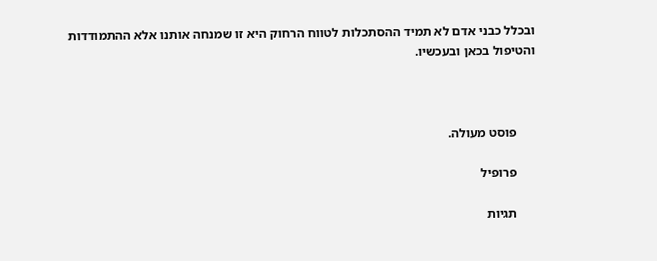ובכלל כבני אדם לא תמיד ההסתכלות לטווח הרחוק היא זו שמנחה אותנו אלא ההתמודדות והטיפול בכאן ובעכשיו.



      פוסט מעולה.

      פרופיל

      תגיות